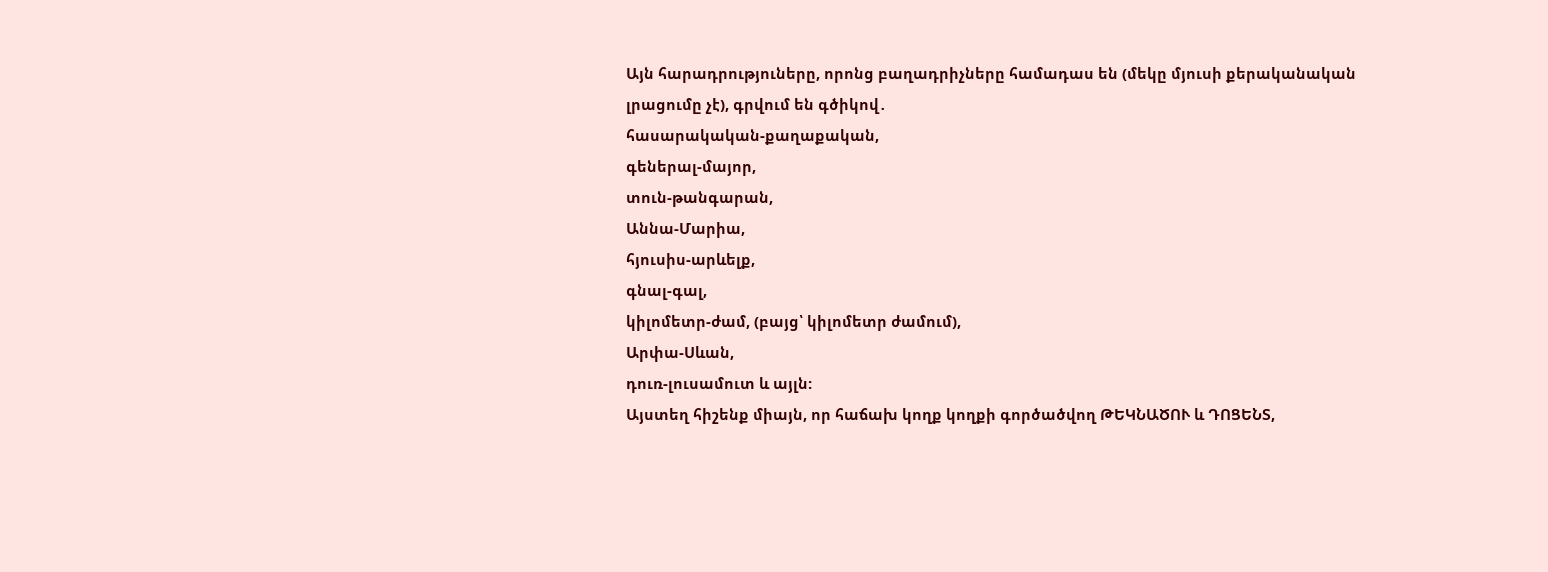Այն հարադրություները, որոնց բաղադրիչները համադաս են (մեկը մյուսի քերականական լրացումը չէ), գրվում են գծիկով․
հասարակական-քաղաքական,
գեներալ-մայոր,
տուն-թանգարան,
Աննա-Մարիա,
հյուսիս-արևելք,
գնալ-գալ,
կիլոմետր-ժամ, (բայց՝ կիլոմետր ժամում),
Արփա-Սևան,
դուռ-լուսամուտ և այլն:
Այստեղ հիշենք միայն, որ հաճախ կողք կողքի գործածվող ԹԵԿՆԱԾՈՒ և ԴՈՑԵՆՏ,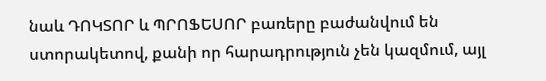նաև ԴՈԿՏՈՐ և ՊՐՈՖԵՍՈՐ բառերը բաժանվում են ստորակետով, քանի որ հարադրություն չեն կազմում, այլ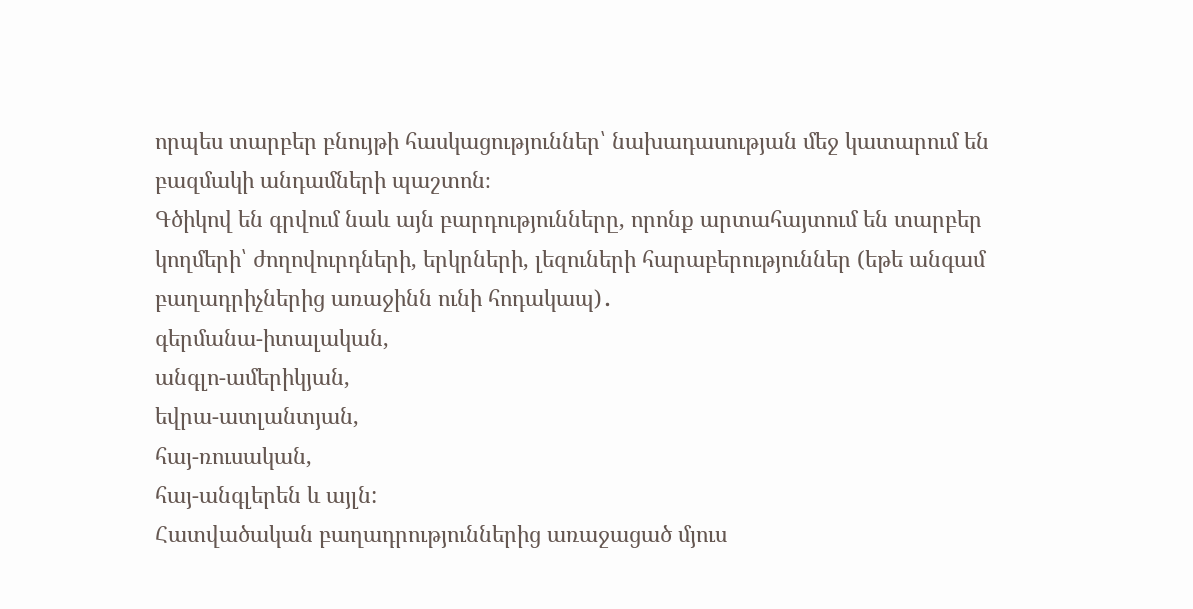որպես տարբեր բնույթի հասկացություններ՝ նախադասության մեջ կատարում են բազմակի անդամների պաշտոն։
Գծիկով են գրվում նաև այն բարդությունները, որոնք արտահայտում են տարբեր կողմերի՝ ժողովուրդների, երկրների, լեզուների հարաբերություններ (եթե անգամ բաղադրիչներից առաջինն ունի հոդակապ)․
գերմանա-իտալական,
անգլո-ամերիկյան,
եվրա-ատլանտյան,
հայ-ռուսական,
հայ-անգլերեն և այլն:
Հատվածական բաղադրություններից առաջացած մյուս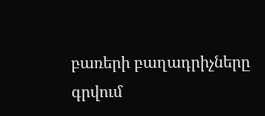բառերի բաղադրիչները գրվում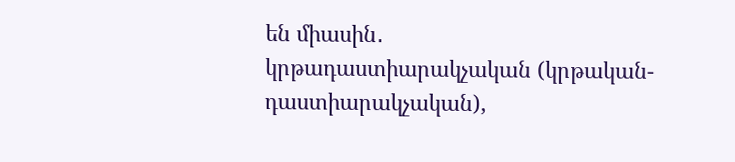են միասին․
կրթադաստիարակչական (կրթական-դաստիարակչական),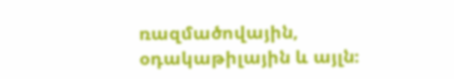ռազմածովային,
օդակաթիլային և այլն։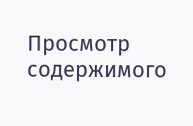Просмотр содержимого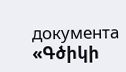документа
«Գծիկի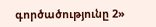գործածությունը 2»